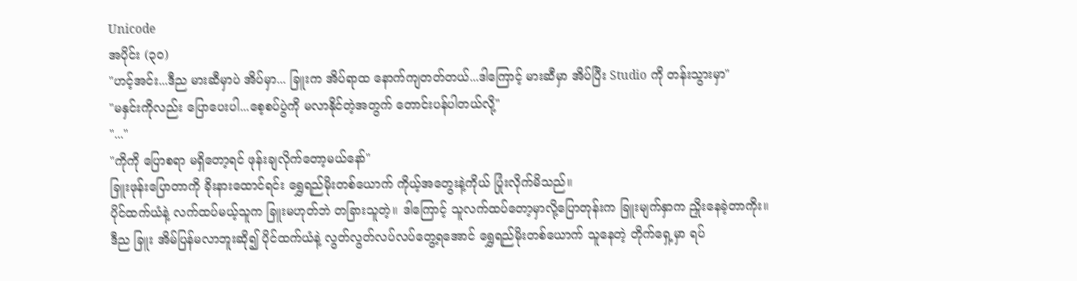Unicode
အပိုင်း (၃၀)
"ဟင့်အင်း...ဒီည မားဆီမှာပဲ အိပ်မှာ... ခြူးက အိပ်ရာထ နောက်ကျတတ်တယ်...ဒါကြောင့် မားဆီမှာ အိပ်ပြီး Studio ကို တန်းသွားမှာ"
"မနှင်းကိုလည်း ပြောပေးပါ...စေ့စပ်ပွဲကို မလာနိုင်တဲ့အတွက် တောင်းပန်ပါတယ်လို့"
"..."
"ကိုကို ပြောစရာ မရှိတော့ရင် ဖုန်းချလိုက်တော့မယ်နော်"
ခြူးဖုန်းပြောတာကို ခိုးနားထောင်ရင်း ရွှေရည်မိုးတစ်ယောက် ကိုယ့်အတွေးနဲ့ကိုယ် ပြုံးလိုက်မိသည်။
ပိုင်ထက်ယံနဲ့ လက်ထပ်မယ့်သူက ခြူးမဟုတ်ဘဲ တခြားသူတဲ့။ ဒါကြောင့် သူလက်ထပ်တော့မှာလို့ပြောတုန်းက ခြူးမျက်နှာက ညှိုးနေခဲ့တာကိုး။
ဒီည ခြူး အိမ်ပြန်မလာဘူးဆို၍ ပိုင်ထက်ယံနဲ့ လွတ်လွတ်လပ်လပ်တွေ့ရအောင် ရွှေရည်မိုးတစ်ယောက် သူနေတဲ့ တိုက်ရှေ့မှာ ရပ်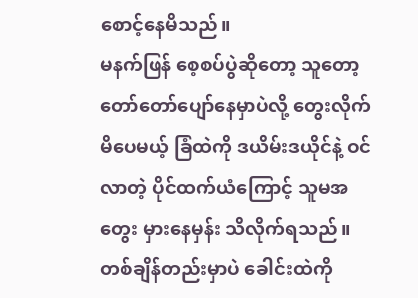စောင့်နေမိသည်။
မနက်ဖြန် စေ့စပ်ပွဲဆိုတော့ သူတော့ တော်တော်ပျော်နေမှာပဲလို့ တွေးလိုက်မိပေမယ့် ခြံထဲကို ဒယိမ်းဒယိုင်နဲ့ ဝင်လာတဲ့ ပိုင်ထက်ယံကြောင့် သူမအတွေး မှားနေမှန်း သိလိုက်ရသည်။ တစ်ချိန်တည်းမှာပဲ ခေါင်းထဲကို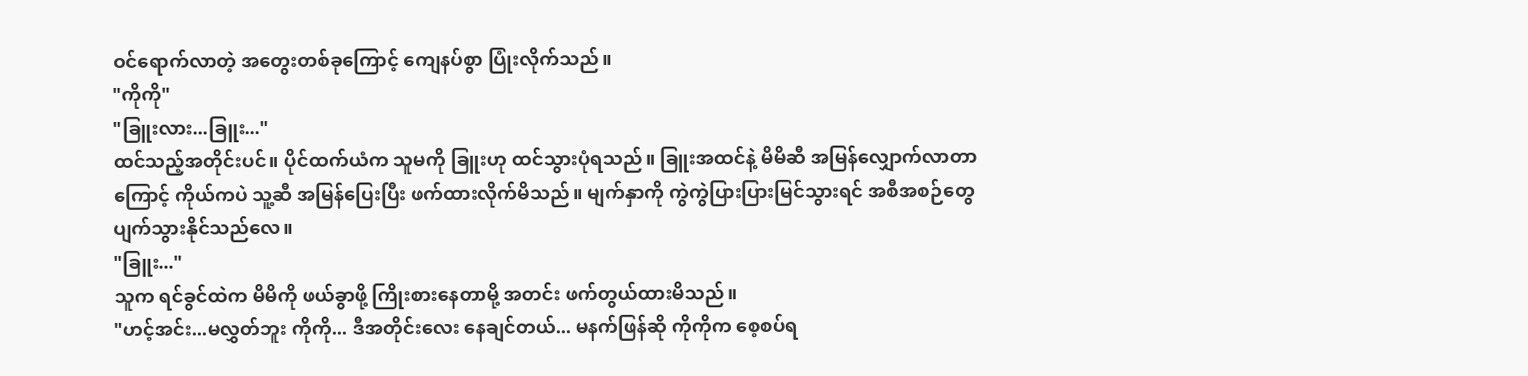ဝင်ရောက်လာတဲ့ အတွေးတစ်ခုကြောင့် ကျေနပ်စွာ ပြုံးလိုက်သည်။
"ကိုကို"
"ခြူးလား...ခြူး..."
ထင်သည့်အတိုင်းပင်။ ပိုင်ထက်ယံက သူမကို ခြူးဟု ထင်သွားပုံရသည်။ ခြူးအထင်နဲ့ မိမိဆီ အမြန်လျှောက်လာတာကြောင့် ကိုယ်ကပဲ သူ့ဆီ အမြန်ပြေးပြီး ဖက်ထားလိုက်မိသည်။ မျက်နှာကို ကွဲကွဲပြားပြားမြင်သွားရင် အစီအစဉ်တွေ ပျက်သွားနိုင်သည်လေ။
"ခြူး..."
သူက ရင်ခွင်ထဲက မိမိကို ဖယ်ခွာဖို့ ကြိုးစားနေတာမို့ အတင်း ဖက်တွယ်ထားမိသည်။
"ဟင့်အင်း...မလွှတ်ဘူး ကိုကို... ဒီအတိုင်းလေး နေချင်တယ်... မနက်ဖြန်ဆို ကိုကိုက စေ့စပ်ရ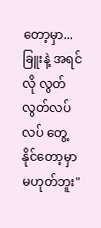တော့မှာ... ခြူးနဲ့ အရင်လို လွတ်လွတ်လပ်လပ် တွေ့နိုင်တော့မှာ မဟုတ်ဘူး"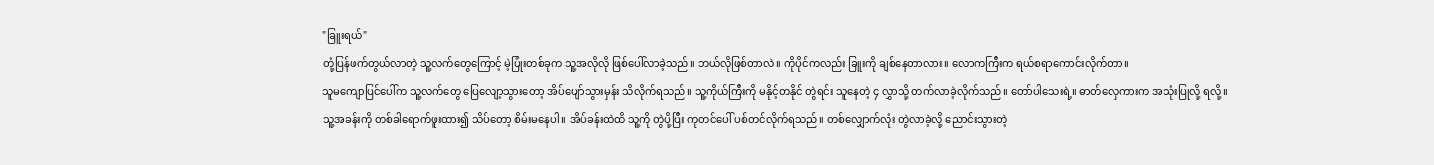"ခြူးရယ်"
တုံ့ပြန်ဖက်တွယ်လာတဲ့ သူ့လက်တွေကြောင့် မဲ့ပြုံးတစ်ခုက သူ့အလိုလို ဖြစ်ပေါ်လာခဲ့သည်။ ဘယ်လိုဖြစ်တာလဲ။ ကိုပိုင်ကလည်း ခြူးကို ချစ်နေတာလား။ လောကကြီးက ရယ်စရာကောင်းလိုက်တာ။
သူမကျောပြင်ပေါ်က သူ့လက်တွေ ပြေလျော့သွားတော့ အိပ်ပျော်သွားမှန်း သိလိုက်ရသည်။ သူ့ကိုယ်ကြီးကို မနိုင့်တနိုင် တွဲရင်း သူနေတဲ့ ၄ လွှာသို့ တက်လာခဲ့လိုက်သည်။ တော်ပါသေးရဲ့။ ဓာတ်လှေကားက အသုံးပြုလို့ ရလို့။
သူ့အခန်းကို တစ်ခါရောက်ဖူးထား၍ သိပ်တော့ စိမ်းမနေပါ။ အိပ်ခန်းထဲထိ သူ့ကို တွဲပို့ပြီး ကုတင်ပေါ် ပစ်တင်လိုက်ရသည်။ တစ်လျှောက်လုံး တွဲလာခဲ့လို့ ညောင်းသွားတဲ့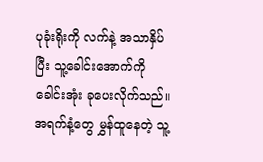ပုခုံးရိုးကို လက်နဲ့ အသာနှိပ်ပြီး သူ့ခေါင်းအောက်ကို ခေါင်းအုံး ခုပေးလိုက်သည်။
အရက်နံ့တွေ မွှန်ထူနေတဲ့ သူ့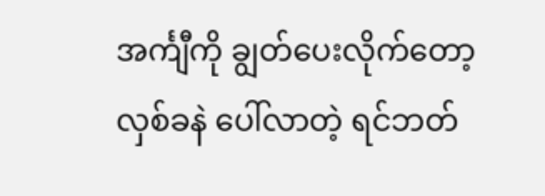အင်္ကျီကို ချွတ်ပေးလိုက်တော့ လှစ်ခနဲ ပေါ်လာတဲ့ ရင်ဘတ်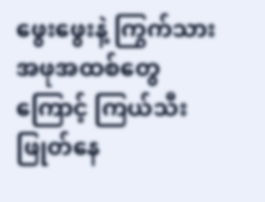ဖွေးဖွေးနဲ့ ကြွက်သားအဖုအထစ်တွေကြောင့် ကြယ်သီးဖြုတ်နေ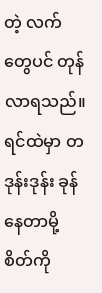တဲ့ လက်တွေပင် တုန်လာရသည်။ ရင်ထဲမှာ တဒုန်းဒုန်း ခုန်နေတာမို့ စိတ်ကို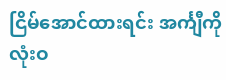ငြိမ်အောင်ထားရင်း အင်္ကျီကို လုံးဝ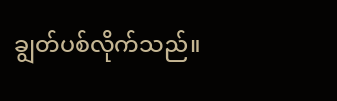ချွတ်ပစ်လိုက်သည်။